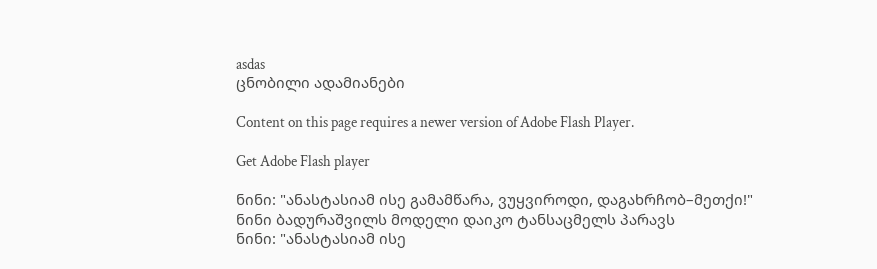asdas
ცნობილი ადამიანები

Content on this page requires a newer version of Adobe Flash Player.

Get Adobe Flash player

ნინი: "ანასტასიამ ისე გამამწარა, ვუყვიროდი, დაგახრჩობ–მეთქი!"
ნინი ბადურაშვილს მოდელი დაიკო ტანსაცმელს პარავს
ნინი: "ანასტასიამ ისე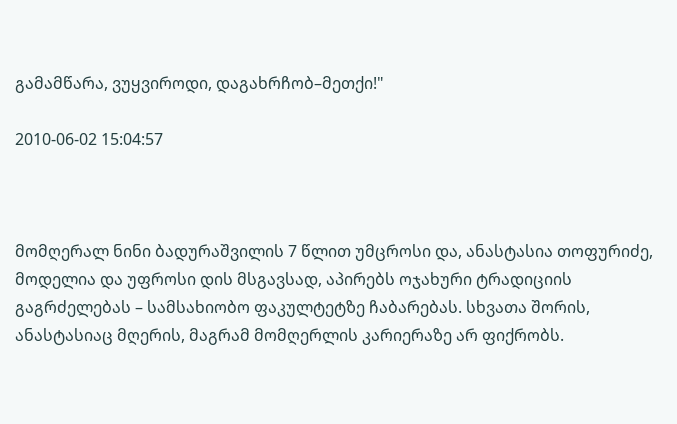გამამწარა, ვუყვიროდი, დაგახრჩობ–მეთქი!"

2010-06-02 15:04:57



მომღერალ ნინი ბადურაშვილის 7 წლით უმცროსი და, ანასტასია თოფურიძე, მოდელია და უფროსი დის მსგავსად, აპირებს ოჯახური ტრადიციის გაგრძელებას – სამსახიობო ფაკულტეტზე ჩაბარებას. სხვათა შორის, ანასტასიაც მღერის, მაგრამ მომღერლის კარიერაზე არ ფიქრობს.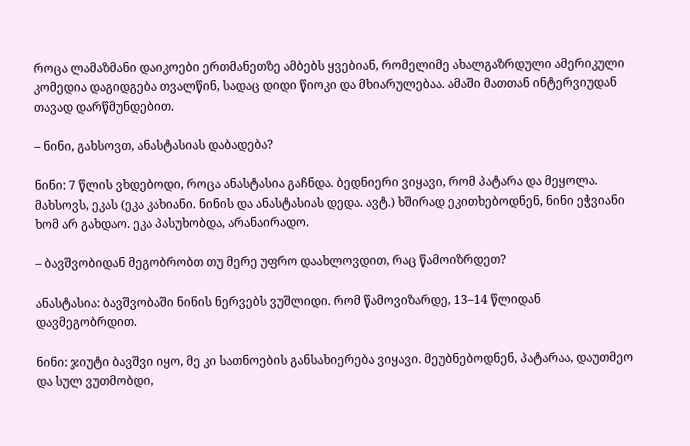როცა ლამაზმანი დაიკოები ერთმანეთზე ამბებს ყვებიან, რომელიმე ახალგაზრდული ამერიკული კომედია დაგიდგება თვალწინ, სადაც დიდი წიოკი და მხიარულებაა. ამაში მათთან ინტერვიუდან თავად დარწმუნდებით.

– ნინი, გახსოვთ, ანასტასიას დაბადება?

ნინი: 7 წლის ვხდებოდი, როცა ანასტასია გაჩნდა. ბედნიერი ვიყავი, რომ პატარა და მეყოლა. მახსოვს, ეკას (ეკა კახიანი. ნინის და ანასტასიას დედა. ავტ.) ხშირად ეკითხებოდნენ, ნინი ეჭვიანი ხომ არ გახდაო. ეკა პასუხობდა, არანაირადო.

– ბავშვობიდან მეგობრობთ თუ მერე უფრო დაახლოვდით, რაც წამოიზრდეთ?

ანასტასია: ბავშვობაში ნინის ნერვებს ვუშლიდი. რომ წამოვიზარდე, 13–14 წლიდან დავმეგობრდით.

ნინი: ჯიუტი ბავშვი იყო, მე კი სათნოების განსახიერება ვიყავი. მეუბნებოდნენ, პატარაა, დაუთმეო და სულ ვუთმობდი,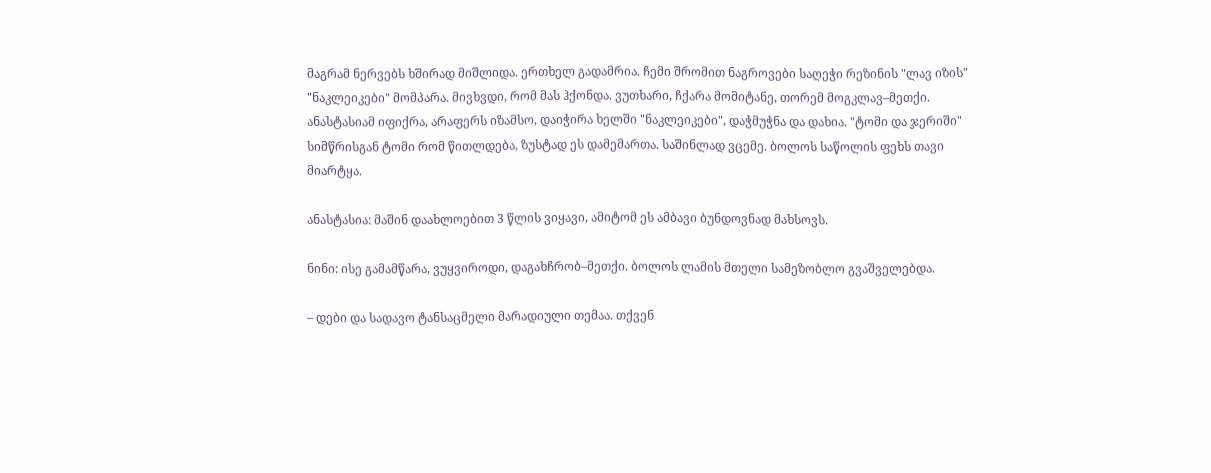მაგრამ ნერვებს ხშირად მიშლიდა. ერთხელ გადამრია. ჩემი შრომით ნაგროვები საღეჭი რეზინის "ლავ იზის" "ნაკლეიკები" მომპარა. მივხვდი, რომ მას ჰქონდა. ვუთხარი, ჩქარა მომიტანე, თორემ მოგკლავ–მეთქი. ანასტასიამ იფიქრა, არაფერს იზამსო, დაიჭირა ხელში "ნაკლეიკები", დაჭმუჭნა და დახია. "ტომი და ჯერიში" სიმწრისგან ტომი რომ წითლდება, ზუსტად ეს დამემართა. საშინლად ვცემე. ბოლოს საწოლის ფეხს თავი მიარტყა.

ანასტასია: მაშინ დაახლოებით 3 წლის ვიყავი, ამიტომ ეს ამბავი ბუნდოვნად მახსოვს.

ნინი: ისე გამამწარა, ვუყვიროდი, დაგახჩრობ–მეთქი. ბოლოს ლამის მთელი სამეზობლო გვაშველებდა.

– დები და სადავო ტანსაცმელი მარადიული თემაა. თქვენ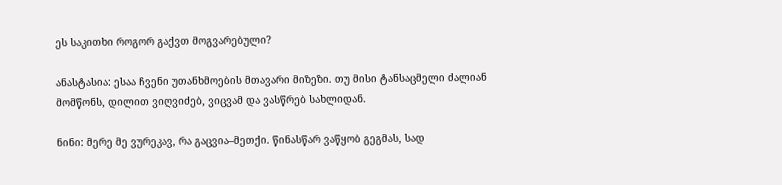ეს საკითხი როგორ გაქვთ მოგვარებული?

ანასტასია: ესაა ჩვენი უთანხმოების მთავარი მიზეზი. თუ მისი ტანსაცმელი ძალიან მომწონს, დილით ვიღვიძებ, ვიცვამ და ვასწრებ სახლიდან.

ნინი: მერე მე ვურეკავ, რა გაცვია–მეთქი. წინასწარ ვაწყობ გეგმას, სად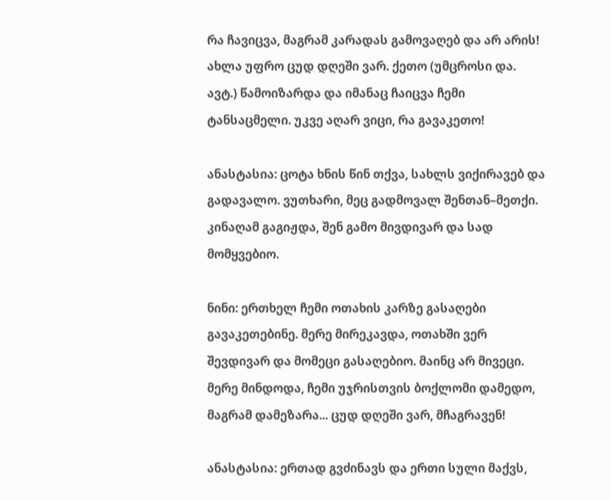რა ჩავიცვა, მაგრამ კარადას გამოვაღებ და არ არის! ახლა უფრო ცუდ დღეში ვარ. ქეთო (უმცროსი და. ავტ.) წამოიზარდა და იმანაც ჩაიცვა ჩემი ტანსაცმელი. უკვე აღარ ვიცი, რა გავაკეთო!

ანასტასია: ცოტა ხნის წინ თქვა, სახლს ვიქირავებ და გადავალო. ვუთხარი, მეც გადმოვალ შენთან–მეთქი. კინაღამ გაგიჟდა, შენ გამო მივდივარ და სად მომყვებიო.

ნინი: ერთხელ ჩემი ოთახის კარზე გასაღები გავაკეთებინე. მერე მირეკავდა, ოთახში ვერ შევდივარ და მომეცი გასაღებიო. მაინც არ მივეცი. მერე მინდოდა, ჩემი უჯრისთვის ბოქლომი დამედო, მაგრამ დამეზარა... ცუდ დღეში ვარ, მჩაგრავენ!

ანასტასია: ერთად გვძინავს და ერთი სული მაქვს,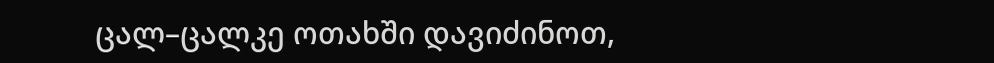ცალ–ცალკე ოთახში დავიძინოთ,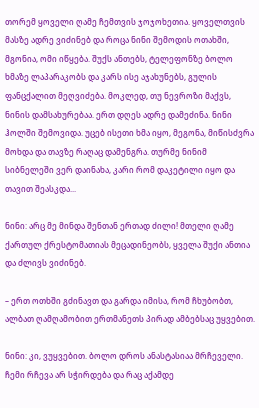თორემ ყოველი ღამე ჩემთვის ჯოჯოხეთია. ყოველთვის მასზე ადრე ვიძინებ და როცა ნინი შემოდის ოთახში, მგონია, ომი იწყება. შუქს ანთებს, ტელეფონზე ბოლო ხმაზე ლაპარაკობს და კარს ისე აჯახუნებს, გულის ფანცქალით მეღვიძება. მოკლედ, თუ ნევროზი მაქვს, ნინის დამსახურებაა. ერთ დღეს ადრე დამეძინა. ნინი ჰოლში შემოვიდა. უცებ ისეთი ხმა იყო, მეგონა, მიწისძვრა მოხდა და თავზე რაღაც დამენგრა. თურმე ნინიმ სიბნელეში ვერ დაინახა, კარი რომ დაკეტილი იყო და თავით შეასკდა...

ნინი: არც მე მინდა შენთან ერთად ძილი! მთელი ღამე ქართულ ქრესტომათიას მეცადინეობს, ყველა შუქი ანთია და ძლივს ვიძინებ.

– ერთ ოთხში გძინავთ და გარდა იმისა, რომ ჩხუბობთ, ალბათ ღამღამობით ერთმანეთს პირად ამბებსაც უყვებით.

ნინი: კი, ვუყვებით. ბოლო დროს ანასტასიაა მრჩეველი. ჩემი რჩევა არ სჭირდება და რაც აქამდე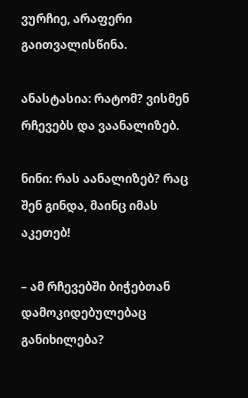ვურჩიე, არაფერი გაითვალისწინა.

ანასტასია: რატომ? ვისმენ რჩევებს და ვაანალიზებ.

ნინი: რას აანალიზებ? რაც შენ გინდა, მაინც იმას აკეთებ!

– ამ რჩევებში ბიჭებთან დამოკიდებულებაც განიხილება?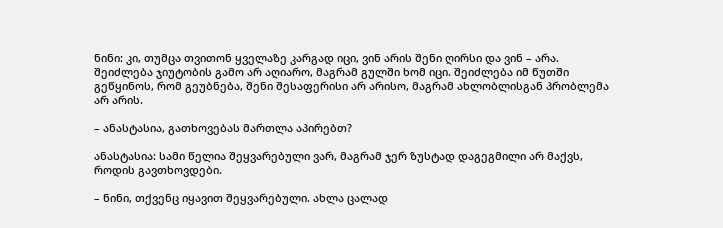ნინი: კი, თუმცა თვითონ ყველაზე კარგად იცი, ვინ არის შენი ღირსი და ვინ – არა. შეიძლება ჯიუტობის გამო არ აღიარო, მაგრამ გულში ხომ იცი. შეიძლება იმ წუთში გეწყინოს, რომ გეუბნება, შენი შესაფერისი არ არისო, მაგრამ ახლობლისგან პრობლემა არ არის.

– ანასტასია, გათხოვებას მართლა აპირებთ?

ანასტასია: სამი წელია შეყვარებული ვარ, მაგრამ ჯერ ზუსტად დაგეგმილი არ მაქვს, როდის გავთხოვდები.

– ნინი, თქვენც იყავით შეყვარებული. ახლა ცალად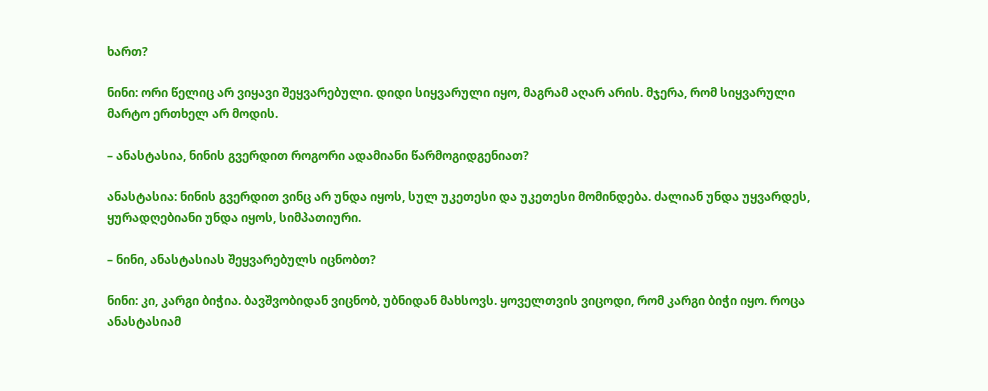ხართ?

ნინი: ორი წელიც არ ვიყავი შეყვარებული. დიდი სიყვარული იყო, მაგრამ აღარ არის. მჯერა, რომ სიყვარული მარტო ერთხელ არ მოდის.

– ანასტასია, ნინის გვერდით როგორი ადამიანი წარმოგიდგენიათ?

ანასტასია: ნინის გვერდით ვინც არ უნდა იყოს, სულ უკეთესი და უკეთესი მომინდება. ძალიან უნდა უყვარდეს, ყურადღებიანი უნდა იყოს, სიმპათიური.

– ნინი, ანასტასიას შეყვარებულს იცნობთ?

ნინი: კი, კარგი ბიჭია. ბავშვობიდან ვიცნობ, უბნიდან მახსოვს. ყოველთვის ვიცოდი, რომ კარგი ბიჭი იყო. როცა ანასტასიამ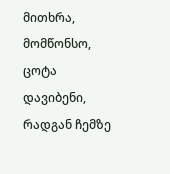მითხრა, მომწონსო, ცოტა დავიბენი, რადგან ჩემზე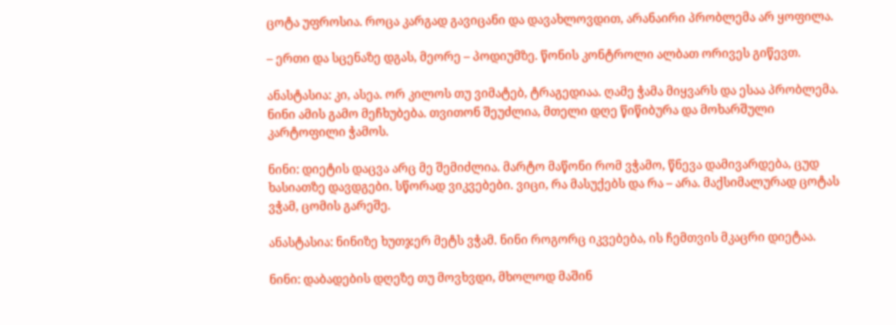ცოტა უფროსია. როცა კარგად გავიცანი და დავახლოვდით, არანაირი პრობლემა არ ყოფილა.

– ერთი და სცენაზე დგას, მეორე – პოდიუმზე. წონის კონტროლი ალბათ ორივეს გიწევთ.

ანასტასია: კი, ასეა. ორ კილოს თუ ვიმატებ, ტრაგედიაა. ღამე ჭამა მიყვარს და ესაა პრობლემა. ნინი ამის გამო მეჩხუბება. თვითონ შეუძლია, მთელი დღე წიწიბურა და მოხარშული კარტოფილი ჭამოს.

ნინი: დიეტის დაცვა არც მე შემიძლია. მარტო მაწონი რომ ვჭამო, წნევა დამივარდება, ცუდ ხასიათზე დავდგები. სწორად ვიკვებები. ვიცი, რა მასუქებს და რა – არა. მაქსიმალურად ცოტას ვჭამ, ცომის გარეშე.

ანასტასია: ნინიზე ხუთჯერ მეტს ვჭამ. ნინი როგორც იკვებება, ის ჩემთვის მკაცრი დიეტაა.

ნინი: დაბადების დღეზე თუ მოვხვდი, მხოლოდ მაშინ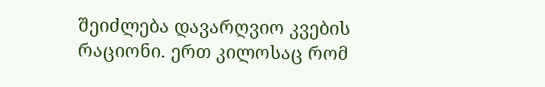შეიძლება დავარღვიო კვების რაციონი. ერთ კილოსაც რომ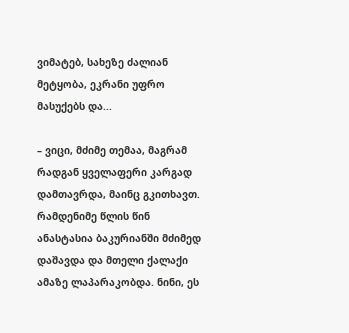ვიმატებ, სახეზე ძალიან მეტყობა, ეკრანი უფრო მასუქებს და...

– ვიცი, მძიმე თემაა, მაგრამ რადგან ყველაფერი კარგად დამთავრდა, მაინც გკითხავთ. რამდენიმე წლის წინ ანასტასია ბაკურიანში მძიმედ დაშავდა და მთელი ქალაქი ამაზე ლაპარაკობდა. ნინი, ეს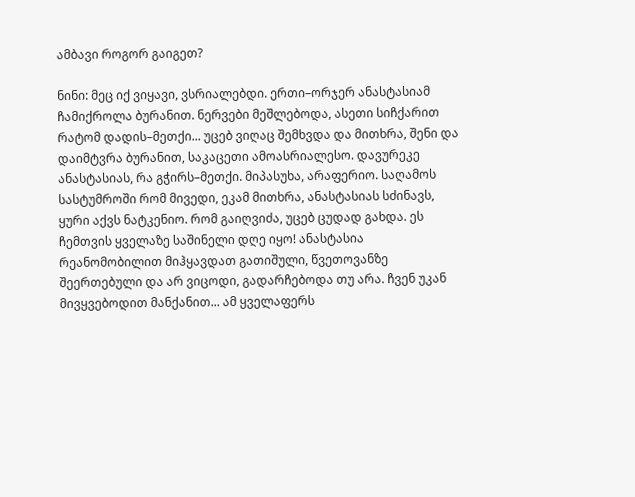ამბავი როგორ გაიგეთ?

ნინი: მეც იქ ვიყავი, ვსრიალებდი. ერთი–ორჯერ ანასტასიამ ჩამიქროლა ბურანით. ნერვები მეშლებოდა, ასეთი სიჩქარით რატომ დადის–მეთქი... უცებ ვიღაც შემხვდა და მითხრა, შენი და დაიმტვრა ბურანით, საკაცეთი ამოასრიალესო. დავურეკე ანასტასიას, რა გჭირს–მეთქი. მიპასუხა, არაფერიო. საღამოს სასტუმროში რომ მივედი, ეკამ მითხრა, ანასტასიას სძინავს, ყური აქვს ნატკენიო. რომ გაიღვიძა, უცებ ცუდად გახდა. ეს ჩემთვის ყველაზე საშინელი დღე იყო! ანასტასია რეანომობილით მიჰყავდათ გათიშული, წვეთოვანზე შეერთებული და არ ვიცოდი, გადარჩებოდა თუ არა. ჩვენ უკან მივყვებოდით მანქანით... ამ ყველაფერს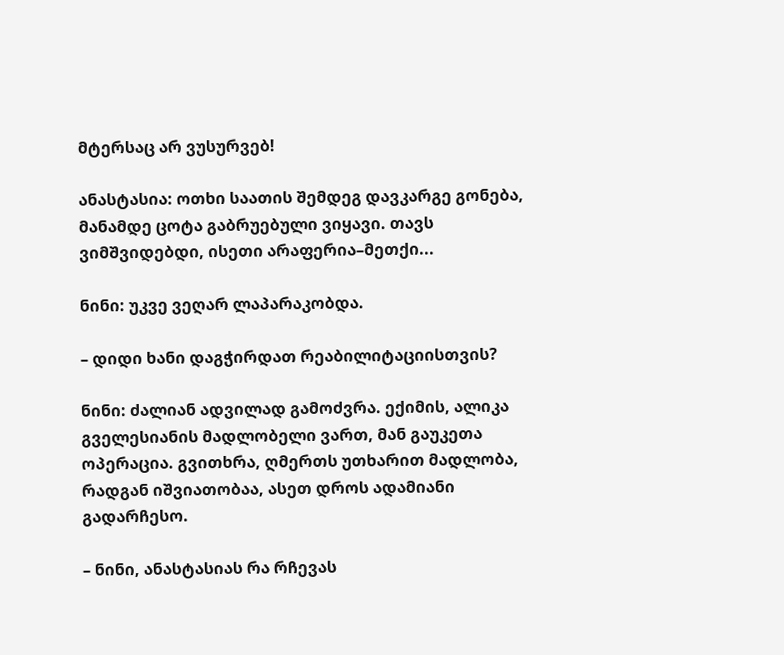მტერსაც არ ვუსურვებ!

ანასტასია: ოთხი საათის შემდეგ დავკარგე გონება, მანამდე ცოტა გაბრუებული ვიყავი. თავს ვიმშვიდებდი, ისეთი არაფერია–მეთქი...

ნინი: უკვე ვეღარ ლაპარაკობდა.

– დიდი ხანი დაგჭირდათ რეაბილიტაციისთვის?

ნინი: ძალიან ადვილად გამოძვრა. ექიმის, ალიკა გველესიანის მადლობელი ვართ, მან გაუკეთა ოპერაცია. გვითხრა, ღმერთს უთხარით მადლობა, რადგან იშვიათობაა, ასეთ დროს ადამიანი გადარჩესო.

– ნინი, ანასტასიას რა რჩევას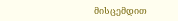მისცემდით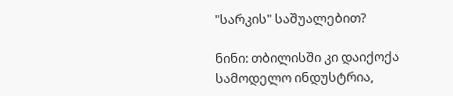"სარკის" საშუალებით?

ნინი: თბილისში კი დაიქოქა სამოდელო ინდუსტრია,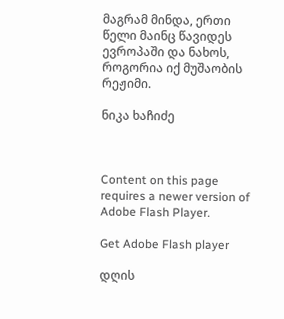მაგრამ მინდა, ერთი წელი მაინც წავიდეს ევროპაში და ნახოს, როგორია იქ მუშაობის რეჟიმი.

ნიკა ხაჩიძე



Content on this page requires a newer version of Adobe Flash Player.

Get Adobe Flash player

დღის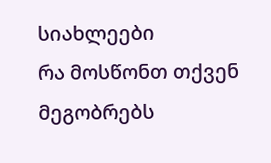სიახლეები
რა მოსწონთ თქვენ მეგობრებს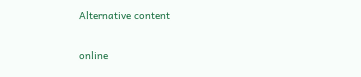Alternative content

online